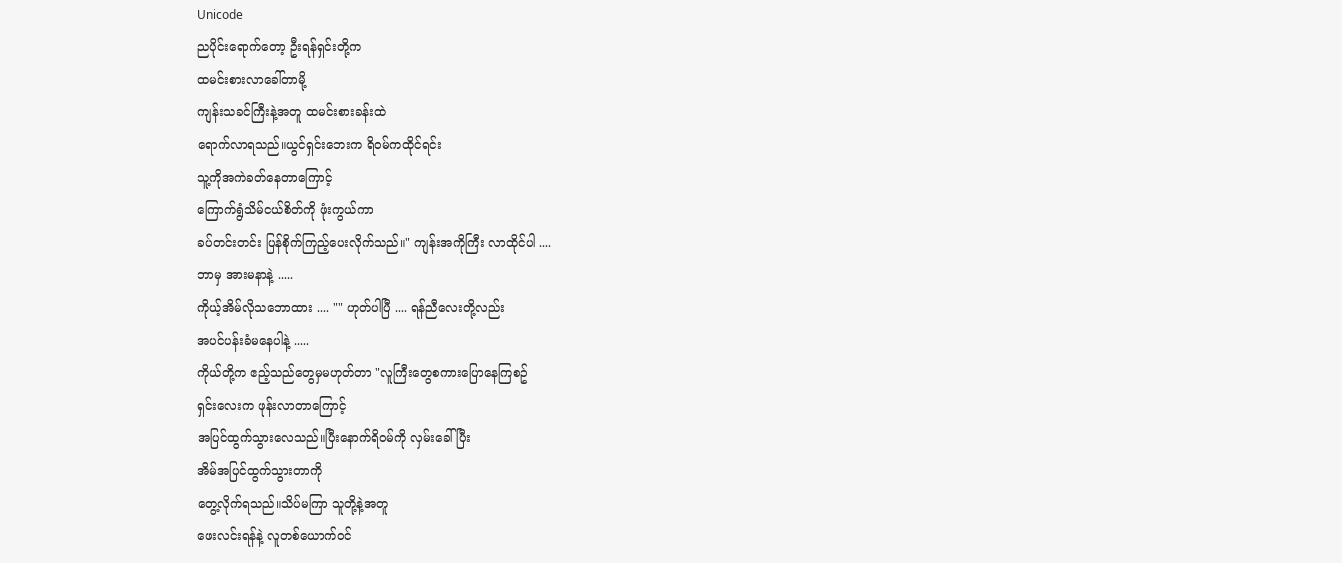Unicode
ညပိုင်းရောက်တော့ ဦးရန်ရှင်းတို့က
ထမင်းစားလာခေါ်တာမို့
ကျန်းသခင်ကြီးနဲ့အတူ ထမင်းစားခန်းထဲ
ရောက်လာရသည်။ယွင်ရှင်းဘေးက ရိဝမ်ကထိုင်ရင်း
သူ့ကိုအကဲခတ်နေတာကြောင့်
ကြောက်ရွံသိမ်ငယ်စိတ်ကို ဖုံးကွယ်ကာ
ခပ်တင်းတင်း ပြန်စိုက်ကြည့်ပေးလိုက်သည်။" ကျန်းအကိုကြီး လာထိုင်ပါ ....
ဘာမှ အားမနာနဲ့ .....
ကိုယ့်အိမ်လိုသဘောထား .... "" ဟုတ်ပါပြီ .... ရန်ညီလေးတို့လည်း
အပင်ပန်းခံမနေပါနဲ့ .....
ကိုယ်တို့က ဧည့်သည်တွေမှမဟုတ်တာ "လူကြီးတွေစကားပြောနေကြစဥ်
ရှင်းလေးက ဖုန်းလာတာကြောင့်
အပြင်ထွက်သွားလေသည်။ပြီးနောက်ရိဝမ်ကို လှမ်းခေါ်ပြီး
အိမ်အပြင်ထွက်သွားတာကို
တွေ့လိုက်ရသည်။သိပ်မကြာ သူတို့နဲ့အတူ
ဖေးလင်းရန်နဲ့ လူတစ်ယောက်ဝင်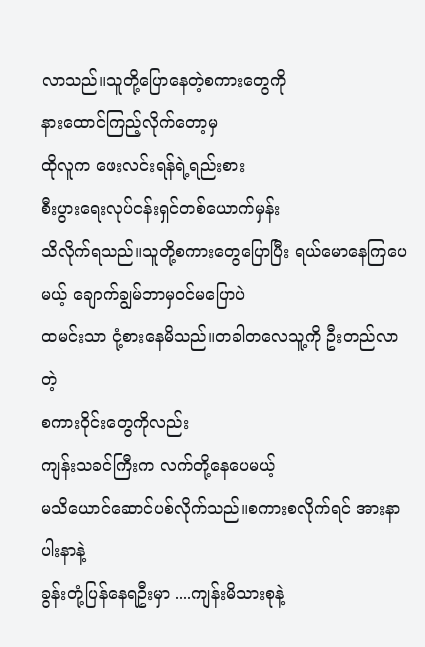လာသည်။သူတို့ပြောနေတဲ့စကားတွေကို
နားထောင်ကြည့်လိုက်တော့မှ
ထိုလူက ဖေးလင်းရန်ရဲ့ရည်းစား
စီးပွားရေးလုပ်ငန်းရှင်တစ်ယောက်မှန်း
သိလိုက်ရသည်။သူတို့စကားတွေပြောပြီး ရယ်မောနေကြပေမယ့် ချောက်ချွမ်ဘာမှဝင်မပြောပဲ
ထမင်းသာ ငုံ့စားနေမိသည်။တခါတလေသူ့ကို ဦးတည်လာတဲ့
စကားဝိုင်းတွေကိုလည်း
ကျန်းသခင်ကြီးက လက်တို့နေပေမယ့်
မသိယောင်ဆောင်ပစ်လိုက်သည်။စကားစလိုက်ရင် အားနာပါးနာနဲ့
ခွန်းတုံ့ပြန်နေရဦးမှာ ....ကျန်းမိသားစုနဲ့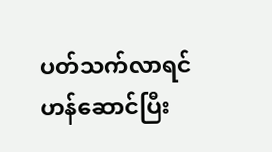ပတ်သက်လာရင်
ဟန်ဆောင်ပြီး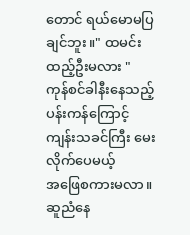တောင် ရယ်မောမပြချင်ဘူး။" ထမင်းထည့်ဦးမလား "
ကုန်စင်ခါနီးနေသည့် ပန်းကန်ကြောင့်
ကျန်းသခင်ကြီး မေးလိုက်ပေမယ့်
အဖြေစကားမလာ။ဆူညံနေ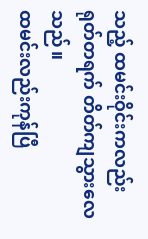သည့် ထမင်းဝိုင်းကလည်း ရုတ်တရက် တိတ်ကျသွားလေသည်။
ထမင်းလည်းကုန်ပြီ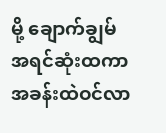မို့ ချောက်ချွမ်
အရင်ဆုံးထကာ
အခန်းထဲဝင်လာ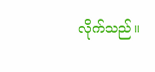လိုက်သည်။